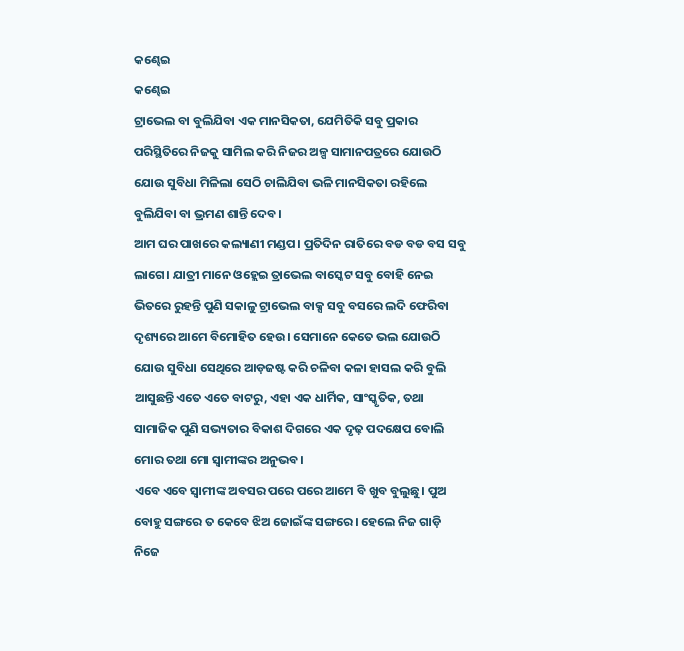କଣ୍ଢେଇ
କଣ୍ଢେଇ
ଟ୍ରାଭେଲ ବା ବୁଲିଯିବା ଏକ ମାନସିକତା, ଯେମିତିକି ସବୁ ପ୍ରକାର ପରିସ୍ଥିତିରେ ନିଜକୁ ସାମିଲ କରି ନିଜର ଅଳ୍ପ ସାମାନପତ୍ରରେ ଯୋଉଠି ଯୋଉ ସୁବିଧା ମିଳିଲା ସେଠି ଚାଲିଯିବା ଭଳି ମାନସିକତା ରହିଲେ ବୁଲିଯିବା ବା ଭ୍ରମଣ ଶାନ୍ତି ଦେବ।
ଆମ ଘର ପାଖରେ କଲ୍ୟାଣୀ ମଣ୍ଡପ। ପ୍ରତିଦିନ ରାତିରେ ବଡ ବଡ ବସ ସବୁ ଲାଗେ। ଯାତ୍ରୀ ମାନେ ଓହ୍ଲେଇ ତ୍ରାଭେଲ ବାସ୍କେଟ ସବୁ ବୋହି ନେଇ ଭିତରେ ରୁହନ୍ତି ପୁଣି ସକାଳୁ ଟ୍ରାଭେଲ ବାକ୍ସ ସବୁ ବସରେ ଲଦି ଫେରିବା ଦୃଶ୍ୟରେ ଆମେ ବିମୋହିତ ହେଉ। ସେମାନେ କେତେ ଭଲ ଯୋଉଠି ଯୋଉ ସୁବିଧା ସେଥିରେ ଆଡ଼ଜଷ୍ଟ କରି ଚଳିବା କଳା ହାସଲ କରି ବୁଲି ଆସୁଛନ୍ତି ଏତେ ଏତେ ବାଟରୁ, ଏହା ଏକ ଧାର୍ମିକ, ସାଂସ୍କୃତିକ, ତଥା ସାମାଜିକ ପୁଣି ସଭ୍ୟତାର ବିକାଶ ଦିଗରେ ଏକ ଦୃଢ଼ ପଦକ୍ଷେପ ବୋଲି ମୋର ତଥା ମୋ ସ୍ୱାମୀଙ୍କର ଅନୁଭବ।
ଏବେ ଏବେ ସ୍ଵାମୀଙ୍କ ଅବସର ପରେ ପରେ ଆମେ ବି ଖୁବ ବୁଲୁଛୁ। ପୁଅ ବୋହୁ ସଙ୍ଗରେ ତ କେବେ ଝିଅ ଜୋଇଁଙ୍କ ସଙ୍ଗରେ। ହେଲେ ନିଜ ଗାଡ଼ି ନିଜେ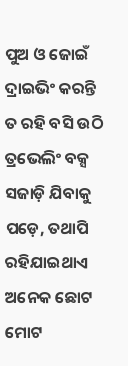ପୁଅ ଓ ଜୋଇଁ ଦ୍ରାଇଭିଂ କରନ୍ତି ତ ରହି ବସି ଉଠି ତ୍ରଭେଲିଂ ବକ୍ସ ସଜାଡ଼ି ଯିବାକୁ ପଡ଼େ, ତଥାପି ରହିଯାଇଥାଏ ଅନେକ ଛୋଟ ମୋଟ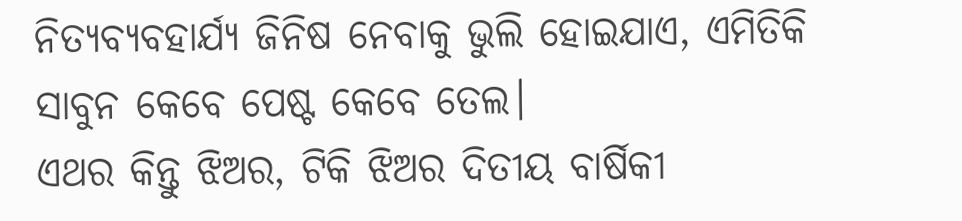ନିତ୍ୟବ୍ୟବହାର୍ଯ୍ୟ ଜିନିଷ ନେବାକୁ ଭୁଲି ହୋଇଯାଏ, ଏମିତିକି ସାବୁନ କେବେ ପେଷ୍ଟ କେବେ ତେଲ।
ଏଥର କିନ୍ତୁ ଝିଅର, ଟିକି ଝିଅର ଦିତୀୟ ବାର୍ଷିକୀ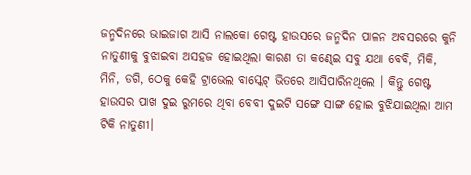ଜନ୍ମଦିନରେ ଭାଇଜାଗ ଆସି ନାଲକୋ ଗେଷ୍ଟ ହାଉସରେ ଜନ୍ମଦିନ ପାଳନ ଅବସରରେ କୁନି ନାତୁଣୀକୁ ବୁଝାଇବା ଅସହଜ ହୋଇଥିଲା କାରଣ ତା କଣ୍ଢେଇ ସବୁ ଯଥା ବେବି, ମିକି, ମିନି, ଡଗି, ଠେକୁ କେହି ଟ୍ରାଭେଲ ବାସ୍କେଟ୍ ଭିତରେ ଆସିପାରିନଥିଲେ । କିନ୍ତୁ ଗେଷ୍ଟ ହାଉସର ପାଖ ଦୁଇ ରୁମରେ ଥିବା ବେବୀ ଦୁଇଟି ସଙ୍ଗେ ସାଙ୍ଗ ହୋଇ ବୁଝିଯାଇଥିଲା ଆମ ଟିକି ନାତୁଣୀ।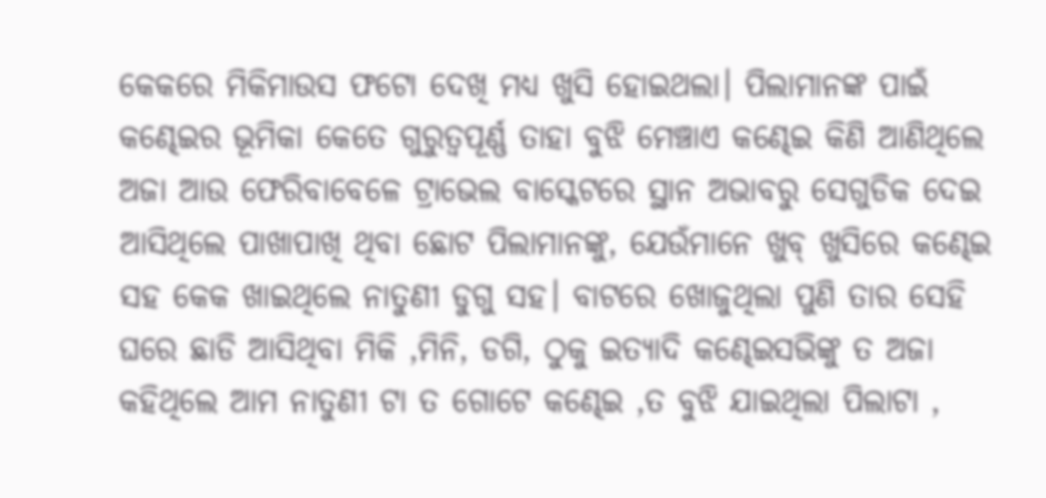କେକରେ ମିକିମାଉସ ଫଟୋ ଦେଖି ମଧ୍ୟ ଖୁସି ହୋଇଥଲା। ପିଲାମାନଙ୍କ ପାଇଁ କଣ୍ଢେଇର ଭୂମିକା କେତେ ଗୁରୁତ୍ଵପୂର୍ଣ୍ଣ ତାହା ବୁଝି ମେଞ୍ଚାଏ କଣ୍ଢେଇ କିଣି ଆଣିଥିଲେ ଅଜା ଆଉ ଫେରିବାବେଳେ ଟ୍ରାଭେଲ ବାସ୍କେଟରେ ସ୍ଥାନ ଅଭାବରୁ ସେଗୁଡିକ ଦେଇ ଆସିଥିଲେ ପାଖାପାଖି ଥିବା ଛୋଟ ପିଲାମାନଙ୍କୁ, ଯେଉଁମାନେ ଖୁବ୍ ଖୁସିରେ କଣ୍ଢେଇ ସହ କେକ ଖାଇଥିଲେ ନାତୁଣୀ ଡୁଗୁ ସହ। ବାଟରେ ଖୋଜୁଥିଲା ପୁଣି ତାର ସେହି ଘରେ ଛାଡି ଆସିଥିବା ମିକି ,ମିନି, ଡଗି, ଠୁକୁ ଇତ୍ୟାଦି କଣ୍ଢେଇସଭିଙ୍କୁ ତ ଅଜା କହିଥିଲେ ଆମ ନାତୁଣୀ ଟା ତ ଗୋଟେ କଣ୍ଢେଇ ,ତ ବୁଝି ଯାଇଥିଲା ପିଲାଟା ,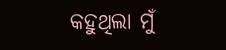କହୁଥିଲା ମୁଁ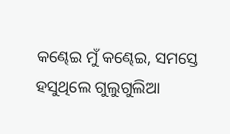କଣ୍ଢେଇ ମୁଁ କଣ୍ଢେଇ, ସମସ୍ତେ ହସୁଥିଲେ ଗୁଲୁଗୁଲିଆ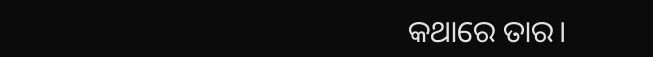କଥାରେ ତାର।